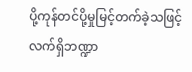ပို့ကုန်တင်ပို့မှုမြင့်တက်ခဲ့သဖြင့် လက်ရှိဘဏ္ဍာ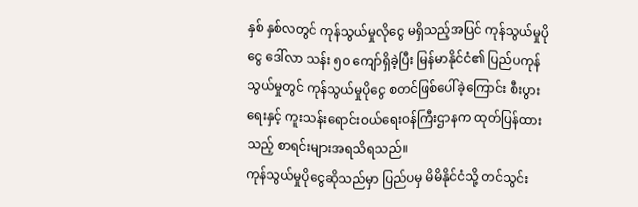နှစ် နှစ်လတွင် ကုန်သွယ်မှုလိုငွေ မရှိသည့်အပြင် ကုန်သွယ်မှုပိုငွေ ဒေါ်လာ သန်း ၅၀ ကျော်ရှိခဲ့ပြီး မြန်မာနိုင်ငံ၏ ပြည်ပကုန်သွယ်မှုတွင် ကုန်သွယ်မှုပိုငွေ စတင်ဖြစ်ပေါ်ခဲ့ကြောင်း စီးပွားရေးနှင့် ကူးသန်းရောင်းဝယ်ရေးဝန်ကြီးဌာနက ထုတ်ပြန်ထားသည့် စာရင်းများအရသိရသည်။
ကုန်သွယ်မှုပိုငွေဆိုသည်မှာ ပြည်ပမှ မိမိနိုင်ငံသို့ တင်သွင်း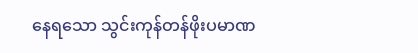နေရသော သွင်းကုန်တန်ဖိုးပမာဏ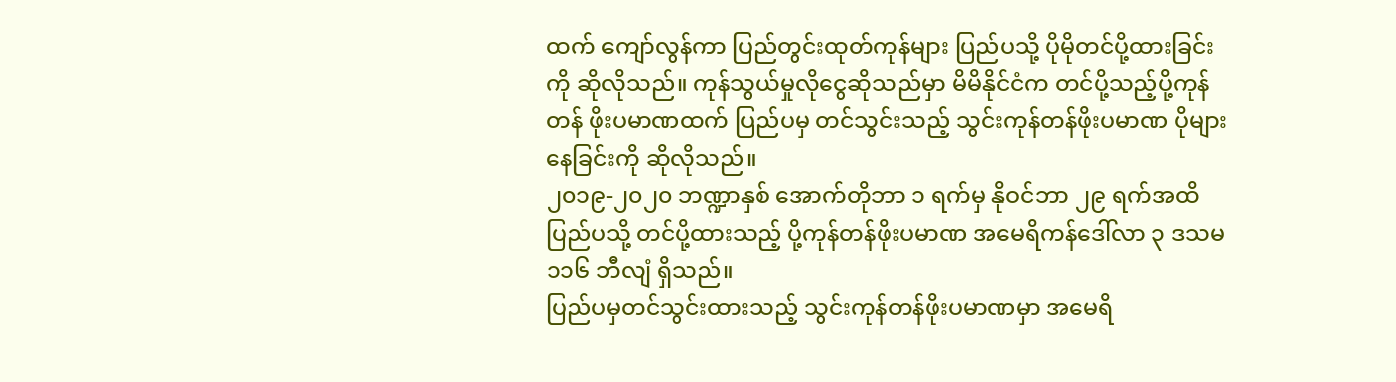ထက် ကျော်လွန်ကာ ပြည်တွင်းထုတ်ကုန်များ ပြည်ပသို့ ပိုမိုတင်ပို့ထားခြင်းကို ဆိုလိုသည်။ ကုန်သွယ်မှုလိုငွေဆိုသည်မှာ မိမိနိုင်ငံက တင်ပို့သည့်ပို့ကုန်တန် ဖိုးပမာဏထက် ပြည်ပမှ တင်သွင်းသည့် သွင်းကုန်တန်ဖိုးပမာဏ ပိုများနေခြင်းကို ဆိုလိုသည်။
၂၀၁၉-၂၀၂၀ ဘဏ္ဍာနှစ် အောက်တိုဘာ ၁ ရက်မှ နိုဝင်ဘာ ၂၉ ရက်အထိ ပြည်ပသို့ တင်ပို့ထားသည့် ပို့ကုန်တန်ဖိုးပမာဏ အမေရိကန်ဒေါ်လာ ၃ ဒသမ ၁၁၆ ဘီလျံ ရှိသည်။
ပြည်ပမှတင်သွင်းထားသည့် သွင်းကုန်တန်ဖိုးပမာဏမှာ အမေရိ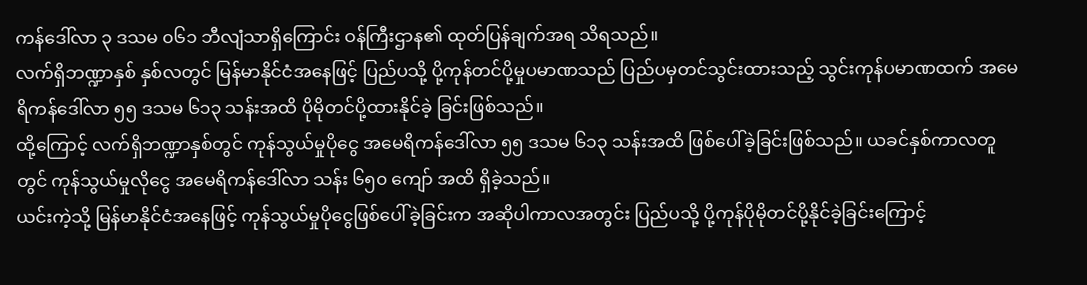ကန်ဒေါ်လာ ၃ ဒသမ ၀၆၁ ဘီလျံသာရှိကြောင်း ဝန်ကြီးဌာန၏ ထုတ်ပြန်ချက်အရ သိရသည်။
လက်ရှိဘဏ္ဍာနှစ် နှစ်လတွင် မြန်မာနိုင်ငံအနေဖြင့် ပြည်ပသို့ ပို့ကုန်တင်ပို့မှုပမာဏသည် ပြည်ပမှတင်သွင်းထားသည့် သွင်းကုန်ပမာဏထက် အမေရိကန်ဒေါ်လာ ၅၅ ဒသမ ၆၁၃ သန်းအထိ ပိုမိုတင်ပို့ထားနိုင်ခဲ့ ခြင်းဖြစ်သည်။
ထို့ကြောင့် လက်ရှိဘဏ္ဍာနှစ်တွင် ကုန်သွယ်မှုပိုငွေ အမေရိကန်ဒေါ်လာ ၅၅ ဒသမ ၆၁၃ သန်းအထိ ဖြစ်ပေါ်ခဲ့ခြင်းဖြစ်သည်။ ယခင်နှစ်ကာလတူတွင် ကုန်သွယ်မှုလိုငွေ အမေရိကန်ဒေါ်လာ သန်း ၆၅၀ ကျော် အထိ ရှိခဲ့သည်။
ယင်းကဲ့သို့ မြန်မာနိုင်ငံအနေဖြင့် ကုန်သွယ်မှုပိုငွေဖြစ်ပေါ်ခဲ့ခြင်းက အဆိုပါကာလအတွင်း ပြည်ပသို့ ပို့ကုန်ပိုမိုတင်ပို့နိုင်ခဲ့ခြင်းကြောင့်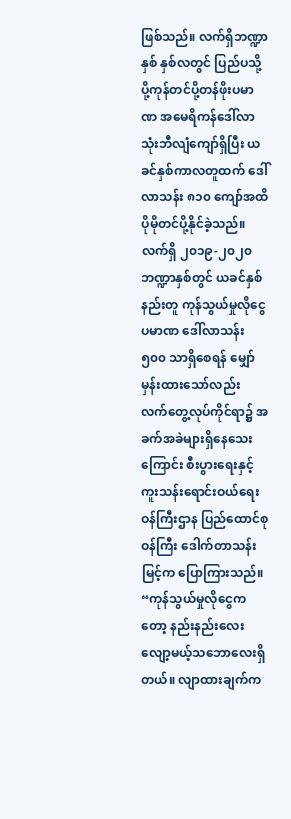ဖြစ်သည်။ လက်ရှိဘဏ္ဍာနှစ် နှစ်လတွင် ပြည်ပသို့ ပို့ကုန်တင်ပို့တန်ဖိုးပမာဏ အမေရိကန်ဒေါ်လာ သုံးဘီလျံကျော်ရှိပြီး ယခင်နှစ်ကာလတူထက် ဒေါ်လာသန်း ၈၁၀ ကျော်အထိ ပိုမိုတင်ပို့နိုင်ခဲ့သည်။
လက်ရှိ ၂၀၁၉-၂၀၂၀ ဘဏ္ဍာနှစ်တွင် ယခင်နှစ်နည်းတူ ကုန်သွယ်မှုလိုငွေပမာဏ ဒေါ်လာသန်း ၅၀၀ သာရှိစေရန် မျှော်မှန်းထားသော်လည်း လက်တွေ့လုပ်ကိုင်ရာ၌ အခက်အခဲများရှိနေသေးကြောင်း စီးပွားရေးနှင့် ကူးသန်းရောင်းဝယ်ရေးဝန်ကြီးဌာန ပြည်ထောင်စုဝန်ကြီး ဒေါက်တာသန်းမြင့်က ပြောကြားသည်။
“ကုန်သွယ်မှုလိုငွေကတော့ နည်းနည်းလေးလျော့မယ့်သဘောလေးရှိတယ်။ လျာထားချက်က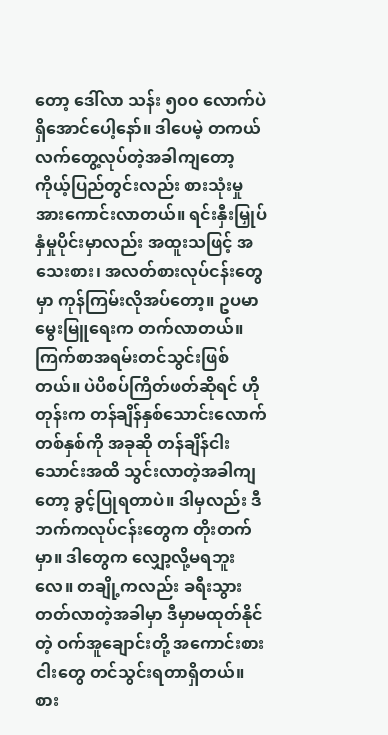တော့ ဒေါ်လာ သန်း ၅၀၀ လောက်ပဲရှိအောင်ပေါ့နော်။ ဒါပေမဲ့ တကယ်လက်တွေ့လုပ်တဲ့အခါကျတော့ ကိုယ့်ပြည်တွင်းလည်း စားသုံးမှုအားကောင်းလာတယ်။ ရင်းနှီးမြှုပ်နှံမှုပိုင်းမှာလည်း အထူးသဖြင့် အသေးစား၊ အလတ်စားလုပ်ငန်းတွေမှာ ကုန်ကြမ်းလိုအပ်တော့။ ဥပမာ မွေးမြူရေးက တက်လာတယ်။ ကြက်စာအရမ်းတင်သွင်းဖြစ်တယ်။ ပဲပိစပ်ကြိတ်ဖတ်ဆိုရင် ဟိုတုန်းက တန်ချိန်နှစ်သောင်းလောက် တစ်နှစ်ကို အခုဆို တန်ချိန်ငါးသောင်းအထိ သွင်းလာတဲ့အခါကျတော့ ခွင့်ပြုရတာပဲ။ ဒါမှလည်း ဒီဘက်ကလုပ်ငန်းတွေက တိုးတက်မှာ။ ဒါတွေက လျှော့လို့မရဘူးလေ။ တချို့ကလည်း ခရီးသွားတတ်လာတဲ့အခါမှာ ဒီမှာမထုတ်နိုင်တဲ့ ဝက်အူချောင်းတို့ အကောင်းစားငါးတွေ တင်သွင်းရတာရှိတယ်။ စား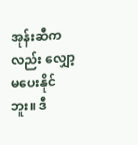အုန်းဆီကလည်း လျှော့မပေးနိုင်ဘူး။ ဒီ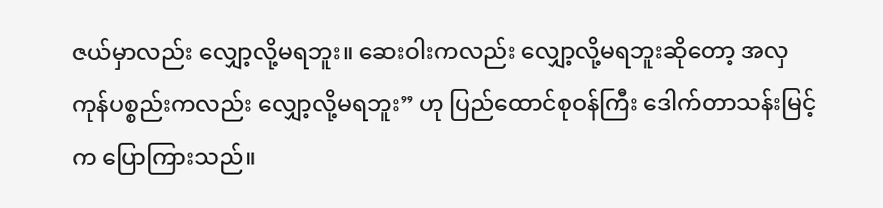ဇယ်မှာလည်း လျှော့လို့မရဘူး။ ဆေးဝါးကလည်း လျှော့လို့မရဘူးဆိုတော့ အလှကုန်ပစ္စည်းကလည်း လျှော့လို့မရဘူး” ဟု ပြည်ထောင်စုဝန်ကြီး ဒေါက်တာသန်းမြင့်က ပြောကြားသည်။